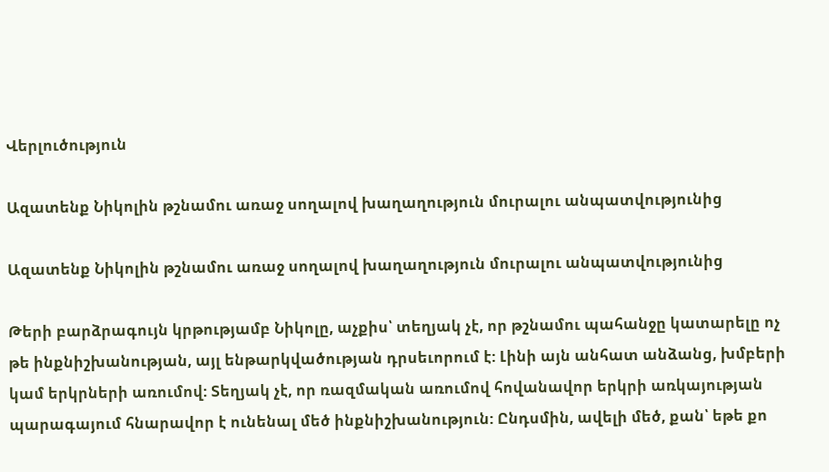Վերլուծություն

Ազատենք Նիկոլին թշնամու առաջ սողալով խաղաղություն մուրալու անպատվությունից

Ազատենք Նիկոլին թշնամու առաջ սողալով խաղաղություն մուրալու անպատվությունից

Թերի բարձրագույն կրթությամբ Նիկոլը, աչքիս՝ տեղյակ չէ, որ թշնամու պահանջը կատարելը ոչ թե ինքնիշխանության, այլ ենթարկվածության դրսեւորում է: Լինի այն անհատ անձանց, խմբերի կամ երկրների առումով: Տեղյակ չէ, որ ռազմական առումով հովանավոր երկրի առկայության պարագայում հնարավոր է ունենալ մեծ ինքնիշխանություն: Ընդսմին, ավելի մեծ, քան՝ եթե քո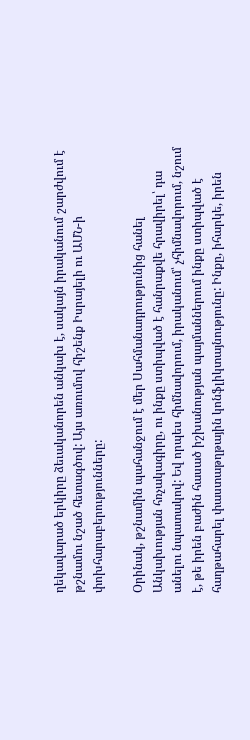ղեկավարած երկիրը ձեւականորեն անկախ է, սակայն իրականում շարժվում է թշնամու նշած հետագծով: Այս առումով հիշենք Իսրայելի ու ԱՄՆ-ի փոխհարաբերությունները:

Օրինակ, թշնամին պահանջում է մեր Սահմանադրությունից հանել Անկախության հռչակագիրը, ու ինքը ստիպված է հանրաքվե հրավիրել՝ դա անելու նպատակով: Եվ որպես հիմնավորում, իրականում՝ չհիմնավորում, նշում է, թե իրեն բաժին հասած իշխանության պայմաններում ինքը ստիպված է հաղթահարել փաստաթղթային կոնֆլիկտայնությունը: Ինքը, իհարկե, իրեն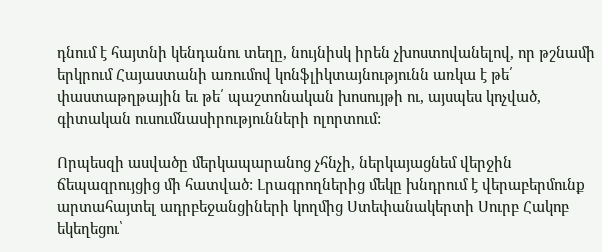դնում է հայտնի կենդանու տեղը, նույնիսկ իրեն չխոստովանելով, որ թշնամի երկրում Հայաստանի առումով կոնֆլիկտայնությունն առկա է թե՛ փաստաթղթային եւ թե՛ պաշտոնական խոսույթի ու, այսպես կոչված, գիտական ուսումնասիրությունների ոլորտում:

Որպեսզի ասվածը մերկապարանոց չհնչի, ներկայացնեմ վերջին ճեպազրույցից մի հատված: Լրագրողներից մեկը խնդրում է վերաբերմունք արտահայտել ադրբեջանցիների կողմից Ստեփանակերտի Սուրբ Հակոբ եկեղեցու՝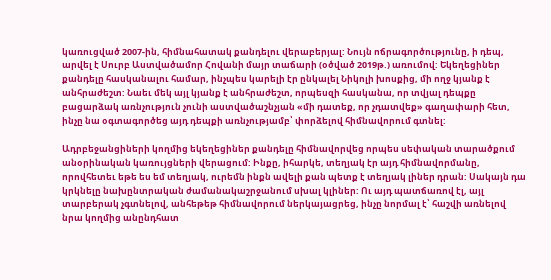կառուցված 2007-ին, հիմնահատակ քանդելու վերաբերյալ: Նույն ոճրագործությունը, ի դեպ, արվել է Սուրբ Աստվածամոր Հովանի մայր տաճարի (օծված 2019թ.) առումով: Եկեղեցիներ քանդելը հասկանալու համար, ինչպես կարելի էր ընկալել Նիկոլի խոսքից, մի ողջ կյանք է անհրաժեշտ: Նաեւ մեկ այլ կյանք է անհրաժեշտ, որպեսզի հասկանա, որ տվյալ դեպքը բացարձակ առնչություն չունի աստվածաշնչյան «մի դատեք, որ չդատվեք» գաղափարի հետ, ինչը նա օգտագործեց այդ դեպքի առնչությամբ՝ փորձելով հիմնավորում գտնել:

Ադրբեջանցիների կողմից եկեղեցիներ քանդելը հիմնավորվեց որպես սեփական տարածքում անօրինական կառույցների վերացում: Ինքը, իհարկե, տեղյակ էր այդ հիմնավորմանը, որովհետեւ եթե ես եմ տեղյակ, ուրեմն ինքն ավելի քան պետք է տեղյակ լիներ դրան: Սակայն դա կրկնելը նախընտրական ժամանակաշրջանում սխալ կլիներ: Ու այդ պատճառով էլ, այլ տարբերակ չգտնելով, անհեթեթ հիմնավորում ներկայացրեց, ինչը նորմալ է՝ հաշվի առնելով նրա կողմից անընդհատ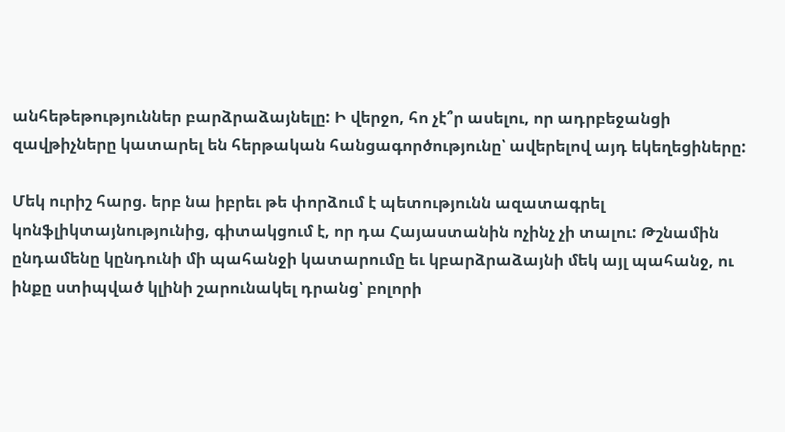անհեթեթություններ բարձրաձայնելը: Ի վերջո, հո չէ՞ր ասելու, որ ադրբեջանցի զավթիչները կատարել են հերթական հանցագործությունը՝ ավերելով այդ եկեղեցիները:

Մեկ ուրիշ հարց. երբ նա իբրեւ թե փորձում է պետությունն ազատագրել կոնֆլիկտայնությունից, գիտակցում է, որ դա Հայաստանին ոչինչ չի տալու: Թշնամին ընդամենը կընդունի մի պահանջի կատարումը եւ կբարձրաձայնի մեկ այլ պահանջ, ու ինքը ստիպված կլինի շարունակել դրանց՝ բոլորի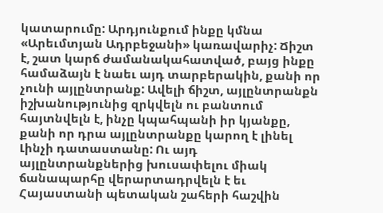կատարումը: Արդյունքում ինքը կմնա «Արեւմտյան Ադրբեջանի» կառավարիչ: Ճիշտ է, շատ կարճ ժամանակահատված, բայց ինքը համաձայն է նաեւ այդ տարբերակին, քանի որ չունի այլընտրանք: Ավելի ճիշտ, այլընտրանքն իշխանությունից զրկվելն ու բանտում հայտնվելն է, ինչը կպահպանի իր կյանքը, քանի որ դրա այլընտրանքը կարող է լինել Լինչի դատաստանը: Ու այդ այլընտրանքներից խուսափելու միակ ճանապարհը վերարտադրվելն է եւ Հայաստանի պետական շահերի հաշվին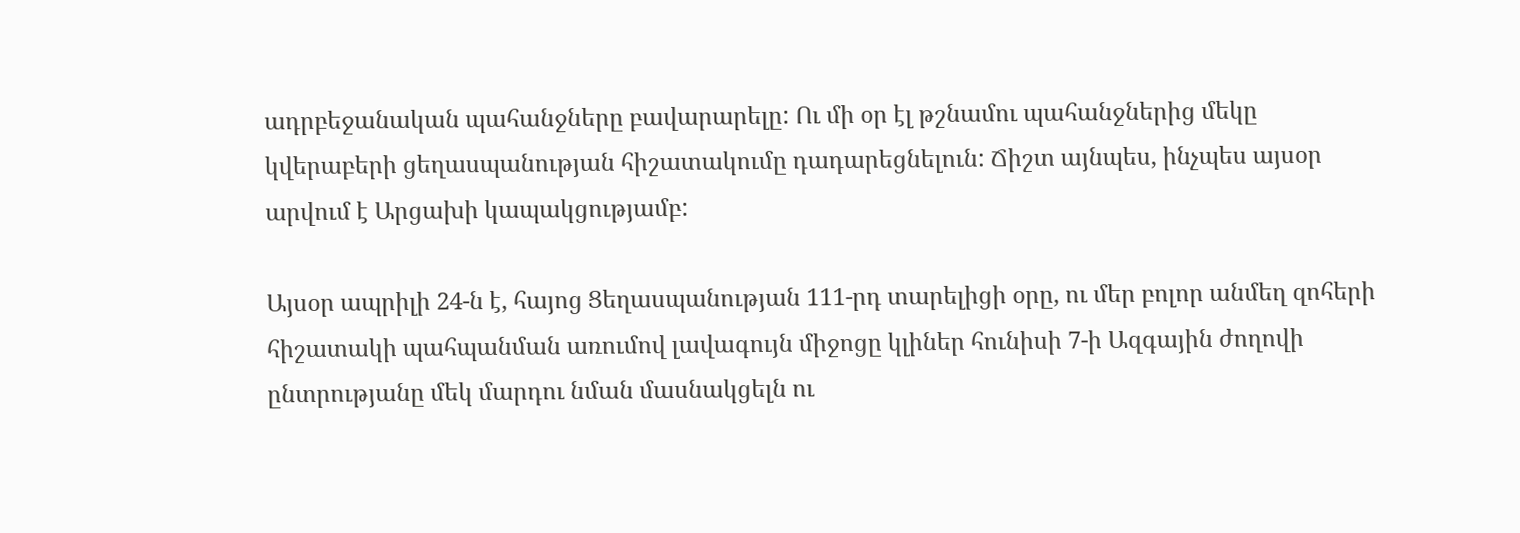ադրբեջանական պահանջները բավարարելը: Ու մի օր էլ թշնամու պահանջներից մեկը կվերաբերի ցեղասպանության հիշատակումը դադարեցնելուն: Ճիշտ այնպես, ինչպես այսօր արվում է Արցախի կապակցությամբ:

Այսօր ապրիլի 24-ն է, հայոց Ցեղասպանության 111-րդ տարելիցի օրը, ու մեր բոլոր անմեղ զոհերի հիշատակի պահպանման առումով լավագույն միջոցը կլիներ հունիսի 7-ի Ազգային ժողովի ընտրությանը մեկ մարդու նման մասնակցելն ու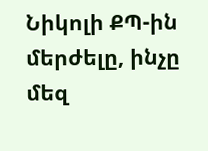Նիկոլի ՔՊ-ին մերժելը, ինչը մեզ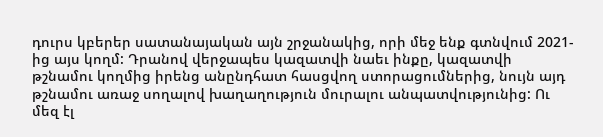դուրս կբերեր սատանայական այն շրջանակից, որի մեջ ենք գտնվում 2021-ից այս կողմ: Դրանով վերջապես կազատվի նաեւ ինքը, կազատվի թշնամու կողմից իրենց անընդհատ հասցվող ստորացումներից, նույն այդ թշնամու առաջ սողալով խաղաղություն մուրալու անպատվությունից: Ու մեզ էլ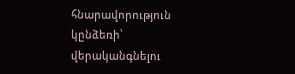հնարավորություն կընձեռի՝ վերականգնելու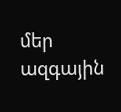մեր ազգային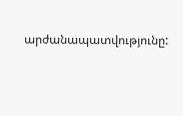արժանապատվությունը: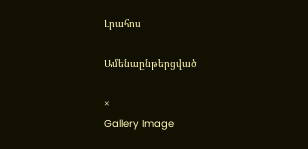Լրահոս

Ամենաընթերցված

×
Gallery Image